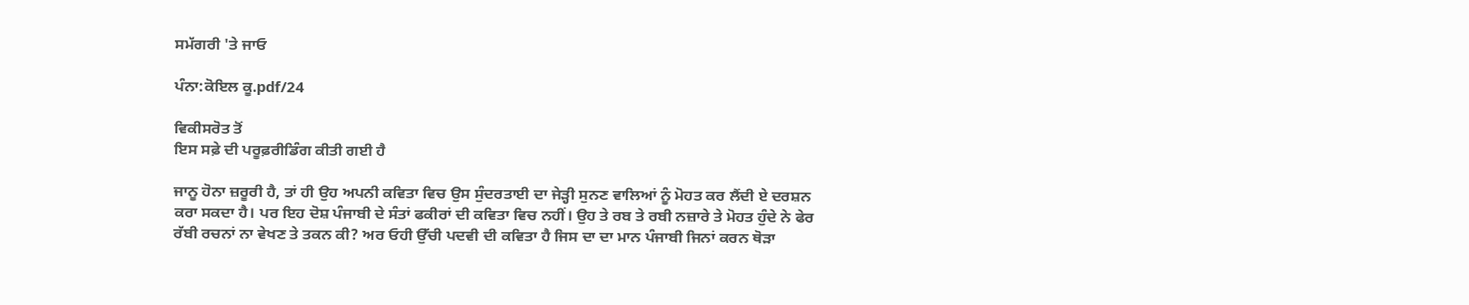ਸਮੱਗਰੀ 'ਤੇ ਜਾਓ

ਪੰਨਾ:ਕੋਇਲ ਕੂ.pdf/24

ਵਿਕੀਸਰੋਤ ਤੋਂ
ਇਸ ਸਫ਼ੇ ਦੀ ਪਰੂਫ਼ਰੀਡਿੰਗ ਕੀਤੀ ਗਈ ਹੈ

ਜਾਨੂ ਹੋਨਾ ਜ਼ਰੂਰੀ ਹੈ, ਤਾਂ ਹੀ ਉਹ ਅਪਨੀ ਕਵਿਤਾ ਵਿਚ ਉਸ ਸੁੰਦਰਤਾਈ ਦਾ ਜੇੜ੍ਹੀ ਸੁਨਣ ਵਾਲਿਆਂ ਨੂੰ ਮੋਹਤ ਕਰ ਲੈਂਦੀ ਏ ਦਰਸ਼ਨ ਕਰਾ ਸਕਦਾ ਹੈ। ਪਰ ਇਹ ਦੋਸ਼ ਪੰਜਾਬੀ ਦੇ ਸੰਤਾਂ ਫਕੀਰਾਂ ਦੀ ਕਵਿਤਾ ਵਿਚ ਨਹੀਂ। ਉਹ ਤੇ ਰਬ ਤੇ ਰਬੀ ਨਜ਼ਾਰੇ ਤੇ ਮੋਹਤ ਹੁੰਦੇ ਨੇ ਫੇਰ ਰੱਬੀ ਰਚਨਾਂ ਨਾ ਵੇਖਣ ਤੇ ਤਕਨ ਕੀ? ਅਰ ਓਹੀ ਉੱਚੀ ਪਦਵੀ ਦੀ ਕਵਿਤਾ ਹੈ ਜਿਸ ਦਾ ਦਾ ਮਾਨ ਪੰਜਾਬੀ ਜਿਨਾਂ ਕਰਨ ਥੋੜਾ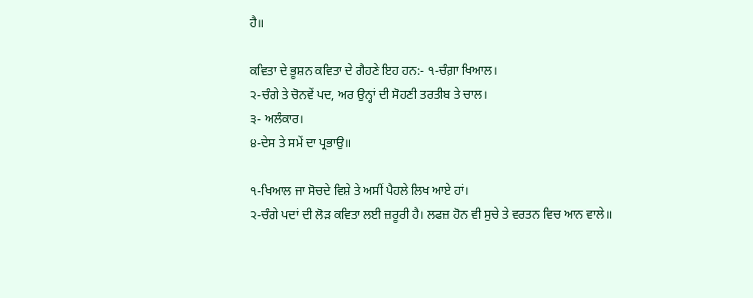ਹੈ॥

ਕਵਿਤਾ ਦੇ ਭੂਸ਼ਨ ਕਵਿਤਾ ਦੇ ਗੈਹਣੇ ਇਹ ਹਨ:- ੧-ਚੰਗ਼ਾ ਖਿਆਲ।
੨-ਚੰਗੇ ਤੇ ਚੋਨਵੇਂ ਪਦ, ਅਰ ਉਨ੍ਹਾਂ ਦੀ ਸੋਹਣੀ ਤਰਤੀਬ ਤੇ ਚਾਲ।
੩- ਅਲੰਕਾਰ।
੪-ਦੇਸ ਤੇ ਸਮੇਂ ਦਾ ਪ੍ਰਭਾਉ॥

੧-ਖਿਆਲ ਜਾ ਸੋਚਦੇ ਵਿਸ਼ੇ ਤੇ ਅਸੀਂ ਪੈਹਲੇ ਲਿਖ ਆਏ ਹਾਂ।
੨-ਚੰਗੇ ਪਦਾਂ ਦੀ ਲੋੜ ਕਵਿਤਾ ਲਈ ਜ਼ਰੂਰੀ ਹੈ। ਲਫਜ਼ ਹੋਨ ਵੀ ਸੁਚੇ ਤੇ ਵਰਤਨ ਵਿਚ ਆਨ ਵਾਲੇ॥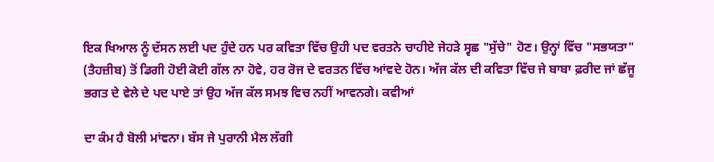ਇਕ ਖਿਆਲ ਨੂੰ ਦੱਸਨ ਲਈ ਪਦ ਹੁੰਦੇ ਹਨ ਪਰ ਕਵਿਤਾ ਵਿੱਚ ਉਹੀ ਪਦ ਵਰਤਨੇ ਚਾਹੀਏ ਜੇਹੜੇ ਸ੍ਵਛ "ਸੁੱਚੇ" ਹੋਣ। ਉਨ੍ਹਾਂ ਵਿੱਚ "ਸਭਯਤਾ" (ਤੈਹਜ਼ੀਬ) ਤੋਂ ਡਿਗੀ ਹੋਈ ਕੋਈ ਗੱਲ ਨਾ ਹੋਵੇ, ਹਰ ਰੋਜ ਦੇ ਵਰਤਨ ਵਿੱਚ ਆਂਵਦੇ ਹੋਨ। ਅੱਜ ਕੱਲ ਦੀ ਕਵਿਤਾ ਵਿੱਚ ਜੇ ਬਾਬਾ ਫ਼ਰੀਦ ਜਾਂ ਛੱਜੂ ਭਗਤ ਦੇ ਵੇਲੇ ਦੇ ਪਦ ਪਾਏ ਤਾਂ ਉਹ ਅੱਜ ਕੱਲ ਸਮਝ ਵਿਚ ਨਹੀਂ ਆਵਨਗੇ। ਕਵੀਆਂ

ਦਾ ਕੰਮ ਹੈ ਬੋਲੀ ਮਾਂਞਨਾ। ਬੱਸ ਜੇ ਪੁਰਾਨੀ ਮੈਲ ਲੱਗੀ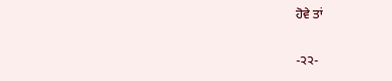ਹੋਵੇ ਤਾਂ

-੨੨-